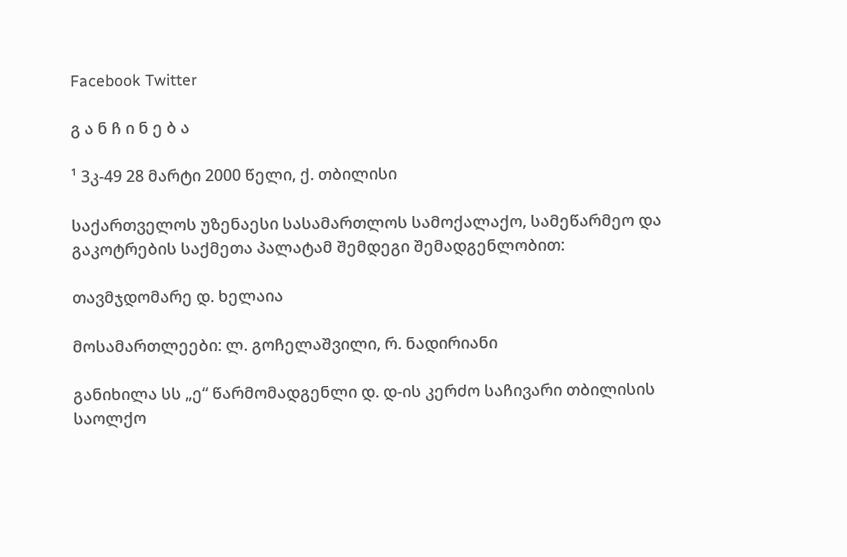Facebook Twitter

გ ა ნ ჩ ი ნ ე ბ ა

¹ 3კ-49 28 მარტი 2000 წელი, ქ. თბილისი

საქართველოს უზენაესი სასამართლოს სამოქალაქო, სამეწარმეო და გაკოტრების საქმეთა პალატამ შემდეგი შემადგენლობით:

თავმჯდომარე დ. ხელაია

მოსამართლეები: ლ. გოჩელაშვილი, რ. ნადირიანი

განიხილა სს „ე“ წარმომადგენლი დ. დ-ის კერძო საჩივარი თბილისის საოლქო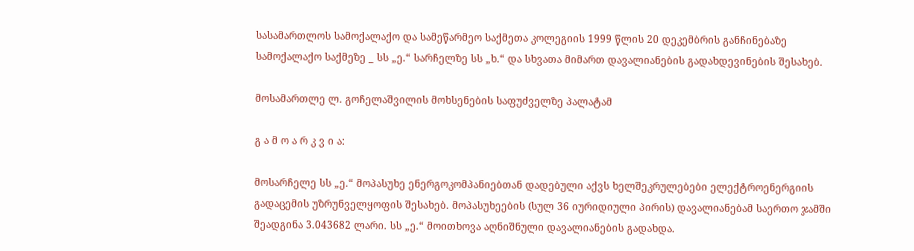სასამართლოს სამოქალაქო და სამეწარმეო საქმეთა კოლეგიის 1999 წლის 20 დეკემბრის განჩინებაზე სამოქალაქო საქმეზე _ სს „ე.“ სარჩელზე სს „ხ.“ და სხვათა მიმართ დავალიანების გადახდევინების შესახებ.

მოსამართლე ლ. გოჩელაშვილის მოხსენების საფუძველზე პალატამ

გ ა მ ო ა რ კ ვ ი ა:

მოსარჩელე სს „ე.“ მოპასუხე ენერგოკომპანიებთან დადებული აქვს ხელშეკრულებები ელექტროენერგიის გადაცემის უზრუნველყოფის შესახებ. მოპასუხეების (სულ 36 იურიდიული პირის) დავალიანებამ საერთო ჯამში შეადგინა 3.043682 ლარი. სს „ე.“ მოითხოვა აღნიშნული დავალიანების გადახდა.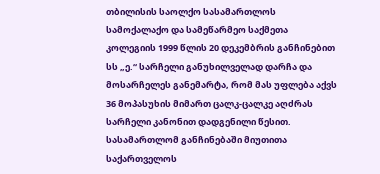თბილისის საოლქო სასამართლოს სამოქალაქო და სამეწარმეო საქმეთა კოლეგიის 1999 წლის 20 დეკემბრის განჩინებით სს „ე.“ სარჩელი განუხილველად დარჩა და მოსარჩელეს განემარტა, რომ მას უფლება აქვს 36 მოპასუხის მიმართ ცალკ-ცალკე აღძრას სარჩელი კანონით დადგენილი წესით. სასამართლომ განჩინებაში მიუთითა საქართველოს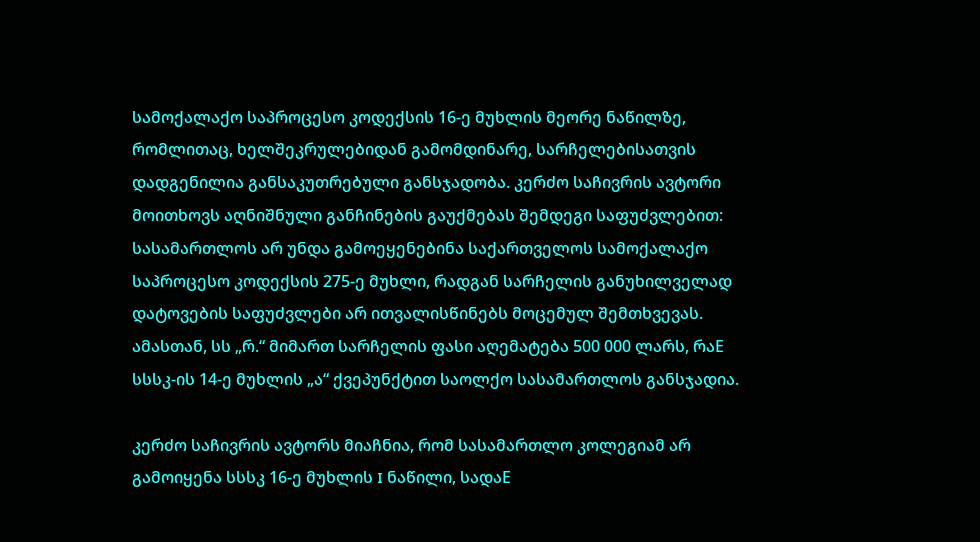სამოქალაქო საპროცესო კოდექსის 16-ე მუხლის მეორე ნაწილზე, რომლითაც, ხელშეკრულებიდან გამომდინარე, სარჩელებისათვის დადგენილია განსაკუთრებული განსჯადობა. კერძო საჩივრის ავტორი მოითხოვს აღნიშნული განჩინების გაუქმებას შემდეგი საფუძვლებით: სასამართლოს არ უნდა გამოეყენებინა საქართველოს სამოქალაქო საპროცესო კოდექსის 275-ე მუხლი, რადგან სარჩელის განუხილველად დატოვების საფუძვლები არ ითვალისწინებს მოცემულ შემთხვევას. ამასთან, სს „რ.“ მიმართ სარჩელის ფასი აღემატება 500 000 ლარს, რაE სსსკ-ის 14-ე მუხლის „ა“ ქვეპუნქტით საოლქო სასამართლოს განსჯადია.

კერძო საჩივრის ავტორს მიაჩნია, რომ სასამართლო კოლეგიამ არ გამოიყენა სსსკ 16-ე მუხლის I ნაწილი, სადაE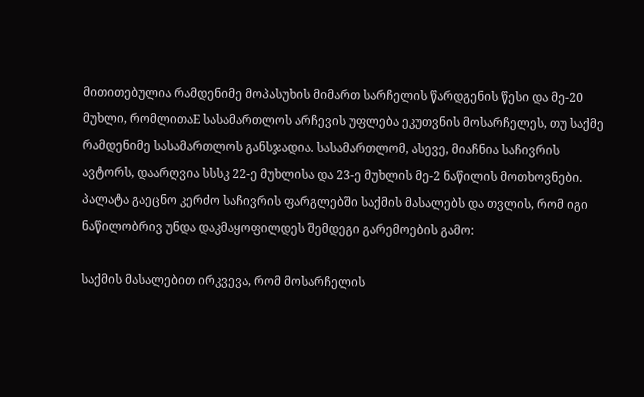მითითებულია რამდენიმე მოპასუხის მიმართ სარჩელის წარდგენის წესი და მე-20 მუხლი, რომლითაE სასამართლოს არჩევის უფლება ეკუთვნის მოსარჩელეს, თუ საქმე რამდენიმე სასამართლოს განსჯადია. სასამართლომ, ასევე, მიაჩნია საჩივრის ავტორს, დაარღვია სსსკ 22-ე მუხლისა და 23-ე მუხლის მე-2 ნაწილის მოთხოვნები. პალატა გაეცნო კერძო საჩივრის ფარგლებში საქმის მასალებს და თვლის, რომ იგი ნაწილობრივ უნდა დაკმაყოფილდეს შემდეგი გარემოების გამო:

საქმის მასალებით ირკვევა, რომ მოსარჩელის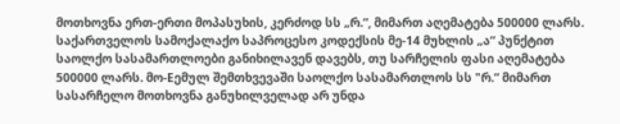მოთხოვნა ერთ-ერთი მოპასუხის, კერძოდ სს „რ.“, მიმართ აღემატება 500000 ლარს. საქართველოს სამოქალაქო საპროცესო კოდექსის მე-14 მუხლის „ა“ პუნქტით საოლქო სასამართლოები განიხილავენ დავებს, თუ სარჩელის ფასი აღემატება 500000 ლარს. მო-Eემულ შემთხვევაში საოლქო სასამართლოს სს "რ.“ მიმართ სასარჩელო მოთხოვნა განუხილველად არ უნდა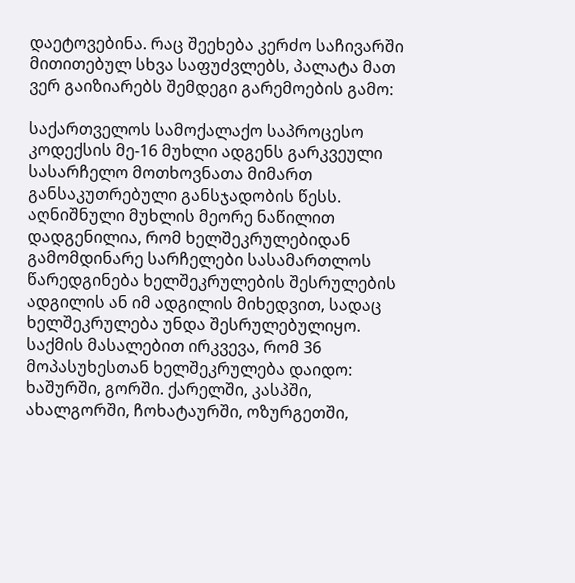დაეტოვებინა. რაც შეეხება კერძო საჩივარში მითითებულ სხვა საფუძვლებს, პალატა მათ ვერ გაიზიარებს შემდეგი გარემოების გამო:

საქართველოს სამოქალაქო საპროცესო კოდექსის მე-16 მუხლი ადგენს გარკვეული სასარჩელო მოთხოვნათა მიმართ განსაკუთრებული განსჯადობის წესს. აღნიშნული მუხლის მეორე ნაწილით დადგენილია, რომ ხელშეკრულებიდან გამომდინარე სარჩელები სასამართლოს წარედგინება ხელშეკრულების შესრულების ადგილის ან იმ ადგილის მიხედვით, სადაც ხელშეკრულება უნდა შესრულებულიყო. საქმის მასალებით ირკვევა, რომ 36 მოპასუხესთან ხელშეკრულება დაიდო: ხაშურში, გორში. ქარელში, კასპში, ახალგორში, ჩოხატაურში, ოზურგეთში,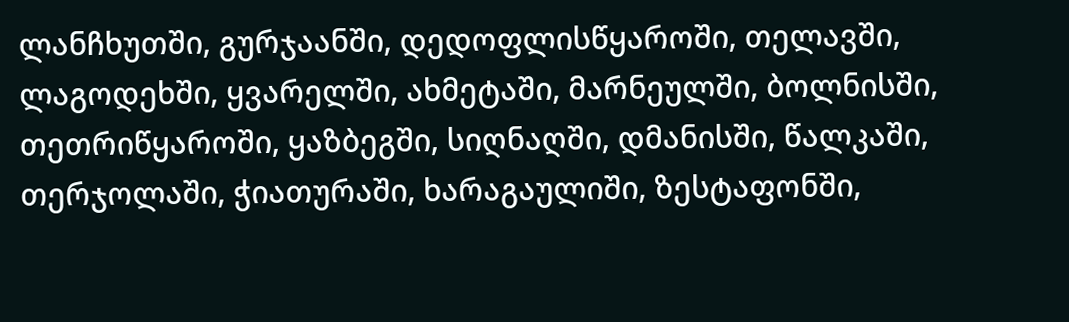ლანჩხუთში, გურჯაანში, დედოფლისწყაროში, თელავში, ლაგოდეხში, ყვარელში, ახმეტაში, მარნეულში, ბოლნისში, თეთრიწყაროში, ყაზბეგში, სიღნაღში, დმანისში, წალკაში, თერჯოლაში, ჭიათურაში, ხარაგაულიში, ზესტაფონში,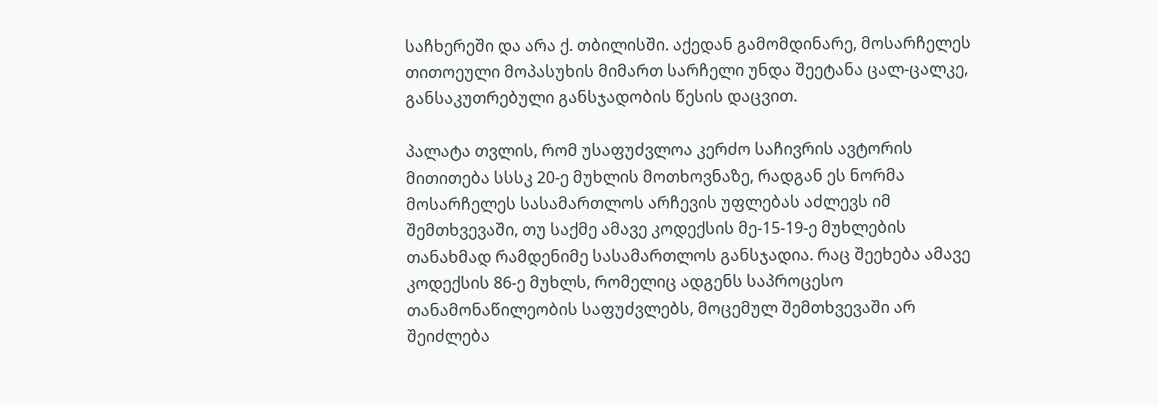საჩხერეში და არა ქ. თბილისში. აქედან გამომდინარე, მოსარჩელეს თითოეული მოპასუხის მიმართ სარჩელი უნდა შეეტანა ცალ-ცალკე, განსაკუთრებული განსჯადობის წესის დაცვით.

პალატა თვლის, რომ უსაფუძვლოა კერძო საჩივრის ავტორის მითითება სსსკ 20-ე მუხლის მოთხოვნაზე, რადგან ეს ნორმა მოსარჩელეს სასამართლოს არჩევის უფლებას აძლევს იმ შემთხვევაში, თუ საქმე ამავე კოდექსის მე-15-19-ე მუხლების თანახმად რამდენიმე სასამართლოს განსჯადია. რაც შეეხება ამავე კოდექსის 86-ე მუხლს, რომელიც ადგენს საპროცესო თანამონაწილეობის საფუძვლებს, მოცემულ შემთხვევაში არ შეიძლება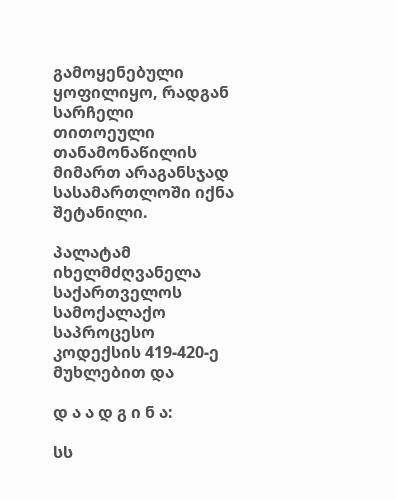გამოყენებული ყოფილიყო, რადგან სარჩელი თითოეული თანამონაწილის მიმართ არაგანსჯად სასამართლოში იქნა შეტანილი.

პალატამ იხელმძღვანელა საქართველოს სამოქალაქო საპროცესო კოდექსის 419-420-ე მუხლებით და

დ ა ა დ გ ი ნ ა:

სს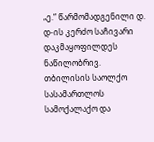„ე.“ წარმომადგენილი დ. დ-ის კერძო საჩივარი დაკმაყოფილდეს ნაწილობრივ. თბილისის საოლქო სასამართლოს სამოქალაქო და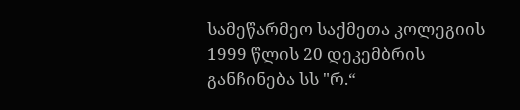სამეწარმეო საქმეთა კოლეგიის 1999 წლის 20 დეკემბრის განჩინება სს "რ.“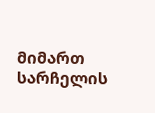მიმართ სარჩელის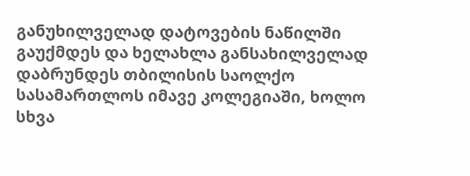განუხილველად დატოვების ნაწილში გაუქმდეს და ხელახლა განსახილველად დაბრუნდეს თბილისის საოლქო სასამართლოს იმავე კოლეგიაში, ხოლო სხვა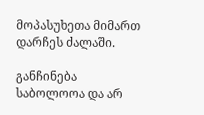მოპასუხეთა მიმართ დარჩეს ძალაში.

განჩინება საბოლოოა და არ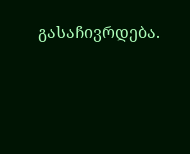გასაჩივრდება.